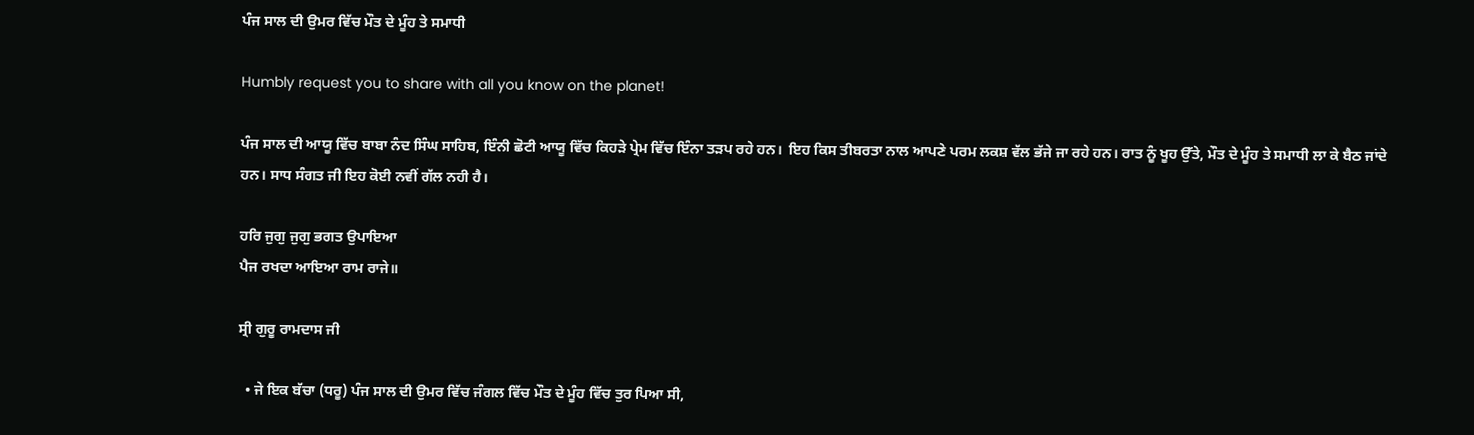ਪੰਜ ਸਾਲ ਦੀ ਉਮਰ ਵਿੱਚ ਮੌਤ ਦੇ ਮੂੰਹ ਤੇ ਸਮਾਧੀ

Humbly request you to share with all you know on the planet!

ਪੰਜ ਸਾਲ ਦੀ ਆਯੂ ਵਿੱਚ ਬਾਬਾ ਨੰਦ ਸਿੰਘ ਸਾਹਿਬ, ਇੰਨੀ ਛੋਟੀ ਆਯੂ ਵਿੱਚ ਕਿਹੜੇ ਪ੍ਰੇਮ ਵਿੱਚ ਇੰਨਾ ਤੜਪ ਰਹੇ ਹਨ।  ਇਹ ਕਿਸ ਤੀਬਰਤਾ ਨਾਲ ਆਪਣੇ ਪਰਮ ਲਕਸ਼ ਵੱਲ ਭੱਜੇ ਜਾ ਰਹੇ ਹਨ। ਰਾਤ ਨੂੰ ਖੂਹ ਉੱਤੇ, ਮੌਤ ਦੇ ਮੂੰਹ ਤੇ ਸਮਾਧੀ ਲਾ ਕੇ ਬੈਠ ਜਾਂਦੇ ਹਨ। ਸਾਧ ਸੰਗਤ ਜੀ ਇਹ ਕੋਈ ਨਵੀਂ ਗੱਲ ਨਹੀ ਹੈ।

ਹਰਿ ਜੁਗੁ ਜੁਗੁ ਭਗਤ ਉਪਾਇਆ
ਪੈਜ ਰਖਦਾ ਆਇਆ ਰਾਮ ਰਾਜੇ॥

ਸ੍ਰੀ ਗੁਰੂ ਰਾਮਦਾਸ ਜੀ

  • ਜੇ ਇਕ ਬੱਚਾ (ਧਰੂ) ਪੰਜ ਸਾਲ ਦੀ ਉਮਰ ਵਿੱਚ ਜੰਗਲ ਵਿੱਚ ਮੌਤ ਦੇ ਮੂੰਹ ਵਿੱਚ ਤੁਰ ਪਿਆ ਸੀ,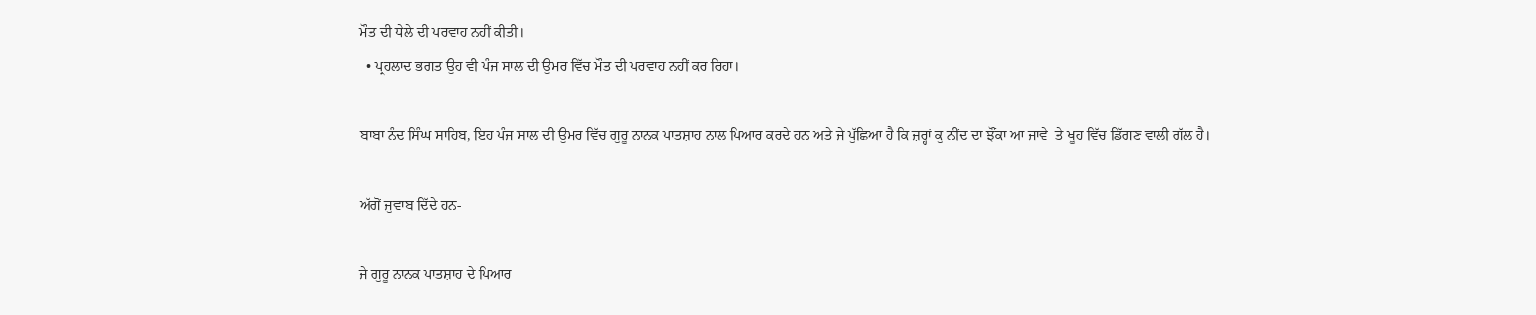ਮੌਤ ਦੀ ਧੇਲੇ ਦੀ ਪਰਵਾਹ ਨਹੀਂ ਕੀਤੀ।
  • ਪ੍ਰਹਲਾਦ ਭਗਤ ਉਹ ਵੀ ਪੰਜ ਸਾਲ ਦੀ ਉਮਰ ਵਿੱਚ ਮੌਤ ਦੀ ਪਰਵਾਹ ਨਹੀਂ ਕਰ ਰਿਹਾ।

ਬਾਬਾ ਨੰਦ ਸਿੰਘ ਸਾਹਿਬ, ਇਹ ਪੰਜ ਸਾਲ ਦੀ ਉਮਰ ਵਿੱਚ ਗੁਰੂ ਨਾਨਕ ਪਾਤਸ਼ਾਹ ਨਾਲ ਪਿਆਰ ਕਰਦੇ ਹਨ ਅਤੇ ਜੇ ਪੁੱਛਿਆ ਹੈ ਕਿ ਜ਼ਰ੍ਹਾਂ ਕੁ ਨੀਂਦ ਦਾ ਝੌਂਕਾ ਆ ਜਾਵੇ  ਤੇ ਖੂਹ ਵਿੱਚ ਡਿੱਗਣ ਵਾਲੀ ਗੱਲ ਹੈ।

ਅੱਗੋਂ ਜੁਵਾਬ ਦਿੱਦੇ ਹਨ-

ਜੇ ਗੁਰੂ ਨਾਨਕ ਪਾਤਸ਼ਾਹ ਦੇ ਪਿਆਰ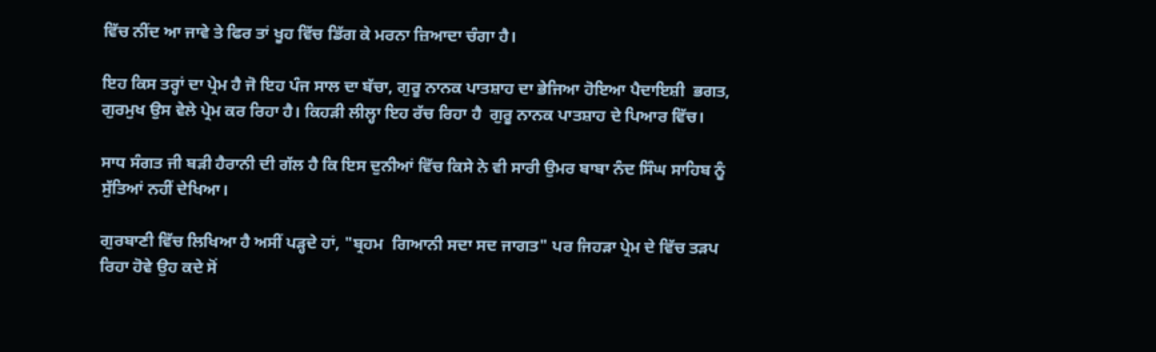ਵਿੱਚ ਨੀਂਦ ਆ ਜਾਵੇ ਤੇ ਫਿਰ ਤਾਂ ਖੂਹ ਵਿੱਚ ਡਿੱਗ ਕੇ ਮਰਨਾ ਜ਼ਿਆਦਾ ਚੰਗਾ ਹੈ।

ਇਹ ਕਿਸ ਤਰ੍ਹਾਂ ਦਾ ਪ੍ਰੇਮ ਹੈ ਜੋ ਇਹ ਪੰਜ ਸਾਲ ਦਾ ਬੱਚਾ, ਗੁਰੂ ਨਾਨਕ ਪਾਤਸ਼ਾਹ ਦਾ ਭੇਜਿਆ ਹੋਇਆ ਪੈਦਾਇਸ਼ੀ  ਭਗਤ, ਗੁਰਮੁਖ ਉਸ ਵੇਲੇ ਪ੍ਰੇਮ ਕਰ ਰਿਹਾ ਹੈ। ਕਿਹੜੀ ਲੀਲ੍ਹਾ ਇਹ ਰੱਚ ਰਿਹਾ ਹੈ  ਗੁਰੂ ਨਾਨਕ ਪਾਤਸ਼ਾਹ ਦੇ ਪਿਆਰ ਵਿੱਚ।

ਸਾਧ ਸੰਗਤ ਜੀ ਬੜੀ ਹੈਰਾਨੀ ਦੀ ਗੱਲ ਹੈ ਕਿ ਇਸ ਦੁਨੀਆਂ ਵਿੱਚ ਕਿਸੇ ਨੇ ਵੀ ਸਾਰੀ ਉਮਰ ਬਾਬਾ ਨੰਦ ਸਿੰਘ ਸਾਹਿਬ ਨੂੰ ਸੁੱਤਿਆਂ ਨਹੀਂ ਦੇਖਿਆ।

ਗੁਰਬਾਣੀ ਵਿੱਚ ਲਿਖਿਆ ਹੈ ਅਸੀਂ ਪੜ੍ਹਦੇ ਹਾਂ, "ਬ੍ਰਹਮ  ਗਿਆਨੀ ਸਦਾ ਸਦ ਜਾਗਤ" ਪਰ ਜਿਹੜਾ ਪ੍ਰੇਮ ਦੇ ਵਿੱਚ ਤੜਪ ਰਿਹਾ ਹੋਵੇ ਉਹ ਕਦੇ ਸੋਂ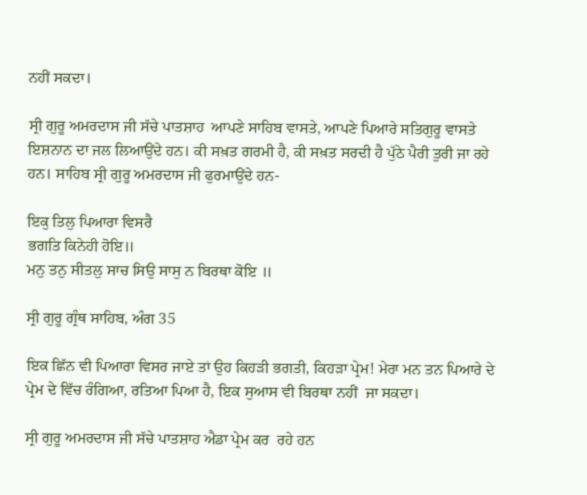ਨਹੀਂ ਸਕਦਾ।

ਸ੍ਰੀ ਗੁਰੂ ਅਮਰਦਾਸ ਜੀ ਸੱਚੇ ਪਾਤਸ਼ਾਹ  ਆਪਣੇ ਸਾਹਿਬ ਵਾਸਤੇ, ਆਪਣੇ ਪਿਆਰੇ ਸਤਿਗੁਰੂ ਵਾਸਤੇ ਇਸ਼ਨਾਨ ਦਾ ਜਲ ਲਿਆਉਂਦੇ ਹਨ। ਕੀ ਸਖ਼ਤ ਗਰਮੀ ਹੈ, ਕੀ ਸਖ਼ਤ ਸਰਦੀ ਹੈ ਪੁੱਠੇ ਪੈਰੀ ਤੁਰੀ ਜਾ ਰਹੇ ਹਨ। ਸਾਹਿਬ ਸ੍ਰੀ ਗੁਰੂ ਅਮਰਦਾਸ ਜੀ ਫੁਰਮਾਉਂਦੇ ਹਨ-

ਇਕੁ ਤਿਲੁ ਪਿਆਰਾ ਵਿਸਰੈ
ਭਗਤਿ ਕਿਨੇਹੀ ਹੋਇ॥
ਮਨੁ ਤਨੁ ਸੀਤਲੁ ਸਾਚ ਸਿਉ ਸਾਸੁ ਨ ਬਿਰਥਾ ਕੋਇ ॥

ਸ੍ਰੀ ਗੁਰੂ ਗ੍ਰੰਥ ਸਾਹਿਬ, ਅੰਗ 35

ਇਕ ਛਿੱਨ ਵੀ ਪਿਆਰਾ ਵਿਸਰ ਜਾਏ ਤਾਂ ਉਹ ਕਿਹੜੀ ਭਗਤੀ, ਕਿਹੜਾ ਪ੍ਰੇਮ! ਮੇਰਾ ਮਨ ਤਨ ਪਿਆਰੇ ਦੇ ਪ੍ਰੇਮ ਦੇ ਵਿੱਚ ਰੰਗਿਆ, ਰਤਿਆ ਪਿਆ ਹੈ, ਇਕ ਸੁਆਸ ਵੀ ਬਿਰਥਾ ਨਹੀਂ  ਜਾ ਸਕਦਾ।

ਸ੍ਰੀ ਗੁਰੂ ਅਮਰਦਾਸ ਜੀ ਸੱਚੇ ਪਾਤਸ਼ਾਹ ਐਡਾ ਪ੍ਰੇਮ ਕਰ  ਰਹੇ ਹਨ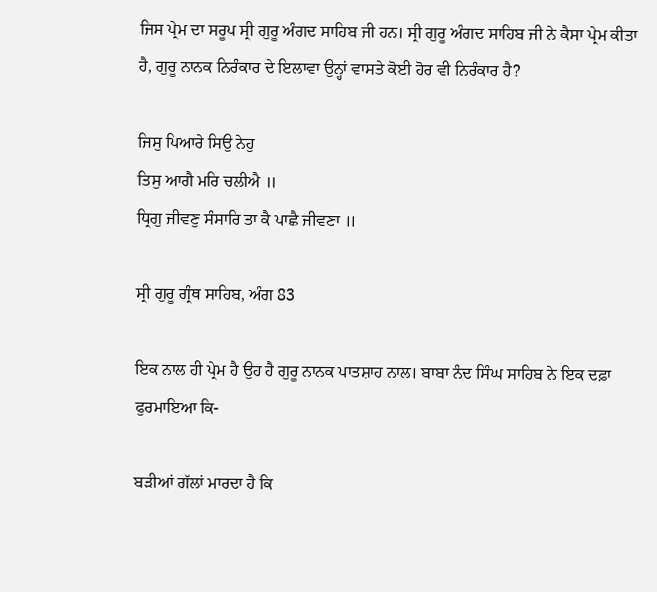ਜਿਸ ਪ੍ਰੇਮ ਦਾ ਸਰੂਪ ਸ੍ਰੀ ਗੁਰੂ ਅੰਗਦ ਸਾਹਿਬ ਜੀ ਹਨ। ਸ੍ਰੀ ਗੁਰੂ ਅੰਗਦ ਸਾਹਿਬ ਜੀ ਨੇ ਕੈਸਾ ਪ੍ਰੇਮ ਕੀਤਾ ਹੈ, ਗੁਰੂ ਨਾਨਕ ਨਿਰੰਕਾਰ ਦੇ ਇਲਾਵਾ ਉਨ੍ਹਾਂ ਵਾਸਤੇ ਕੋਈ ਹੋਰ ਵੀ ਨਿਰੰਕਾਰ ਹੈ?

ਜਿਸੁ ਪਿਆਰੇ ਸਿਉ ਨੇਹੁ
ਤਿਸੁ ਆਗੈ ਮਰਿ ਚਲੀਐ ॥
ਧ੍ਰਿਗੁ ਜੀਵਣੁ ਸੰਸਾਰਿ ਤਾ ਕੈ ਪਾਛੈ ਜੀਵਣਾ ॥

ਸ੍ਰੀ ਗੁਰੂ ਗ੍ਰੰਥ ਸਾਹਿਬ, ਅੰਗ 83

ਇਕ ਨਾਲ ਹੀ ਪ੍ਰੇਮ ਹੈ ਉਹ ਹੈ ਗੁਰੂ ਨਾਨਕ ਪਾਤਸ਼ਾਹ ਨਾਲ। ਬਾਬਾ ਨੰਦ ਸਿੰਘ ਸਾਹਿਬ ਨੇ ਇਕ ਦਫ਼ਾ ਫੁਰਮਾਇਆ ਕਿ-

ਬੜੀਆਂ ਗੱਲਾਂ ਮਾਰਦਾ ਹੈ ਕਿ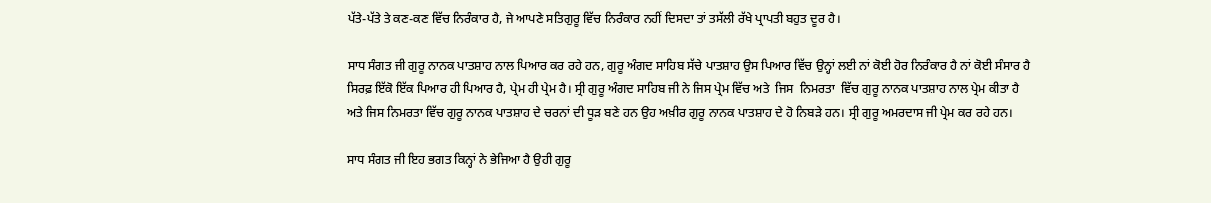ਪੱਤੇ-ਪੱਤੇ ਤੇ ਕਣ-ਕਣ ਵਿੱਚ ਨਿਰੰਕਾਰ ਹੈ, ਜੇ ਆਪਣੇ ਸਤਿਗੁਰੂ ਵਿੱਚ ਨਿਰੰਕਾਰ ਨਹੀਂ ਦਿਸਦਾ ਤਾਂ ਤਸੱਲੀ ਰੱਖੇ ਪ੍ਰਾਪਤੀ ਬਹੁਤ ਦੂਰ ਹੈ।

ਸਾਧ ਸੰਗਤ ਜੀ ਗੁਰੂ ਨਾਨਕ ਪਾਤਸ਼ਾਹ ਨਾਲ ਪਿਆਰ ਕਰ ਰਹੇ ਹਨ, ਗੁਰੂ ਅੰਗਦ ਸਾਹਿਬ ਸੱਚੇ ਪਾਤਸ਼ਾਹ ਉਸ ਪਿਆਰ ਵਿੱਚ ਉਨ੍ਹਾਂ ਲਈ ਨਾਂ ਕੋਈ ਹੋਰ ਨਿਰੰਕਾਰ ਹੈ ਨਾਂ ਕੋਈ ਸੰਸਾਰ ਹੈ ਸਿਰਫ਼ ਇੱਕੋ ਇੱਕ ਪਿਆਰ ਹੀ ਪਿਆਰ ਹੈ, ਪ੍ਰੇਮ ਹੀ ਪ੍ਰੇਮ ਹੈ। ਸ੍ਰੀ ਗੁਰੂ ਅੰਗਦ ਸਾਹਿਬ ਜੀ ਨੇ ਜਿਸ ਪ੍ਰੇਮ ਵਿੱਚ ਅਤੇ  ਜਿਸ  ਨਿਮਰਤਾ  ਵਿੱਚ ਗੁਰੂ ਨਾਨਕ ਪਾਤਸ਼ਾਹ ਨਾਲ ਪ੍ਰੇਮ ਕੀਤਾ ਹੈ ਅਤੇ ਜਿਸ ਨਿਮਰਤਾ ਵਿੱਚ ਗੁਰੂ ਨਾਨਕ ਪਾਤਸ਼ਾਹ ਦੇ ਚਰਨਾਂ ਦੀ ਧੂੜ ਬਣੇ ਹਨ ਉਹ ਅਖ਼ੀਰ ਗੁਰੂ ਨਾਨਕ ਪਾਤਸ਼ਾਹ ਦੇ ਹੋ ਨਿਬੜੇ ਹਨ। ਸ੍ਰੀ ਗੁਰੂ ਅਮਰਦਾਸ ਜੀ ਪ੍ਰੇਮ ਕਰ ਰਹੇ ਹਨ।

ਸਾਧ ਸੰਗਤ ਜੀ ਇਹ ਭਗਤ ਕਿਨ੍ਹਾਂ ਨੇ ਭੇਜਿਆ ਹੈ ਉਹੀ ਗੁਰੂ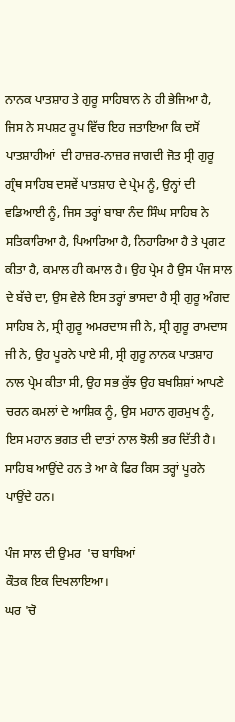ਨਾਨਕ ਪਾਤਸ਼ਾਹ ਤੇ ਗੁਰੂ ਸਾਹਿਬਾਨ ਨੇ ਹੀ ਭੇਜਿਆ ਹੈ, ਜਿਸ ਨੇ ਸਪਸ਼ਟ ਰੂਪ ਵਿੱਚ ਇਹ ਜਤਾਇਆ ਕਿ ਦਸੋਂ ਪਾਤਸ਼ਾਹੀਆਂ  ਦੀ ਹਾਜ਼ਰ-ਨਾਜ਼ਰ ਜਾਗਦੀ ਜੋਤ ਸ੍ਰੀ ਗੁਰੂ ਗ੍ਰੰਥ ਸਾਹਿਬ ਦਸਵੇਂ ਪਾਤਸ਼ਾਹ ਦੇ ਪ੍ਰੇਮ ਨੂੰ, ਉਨ੍ਹਾਂ ਦੀ ਵਡਿਆਈ ਨੂੰ, ਜਿਸ ਤਰ੍ਹਾਂ ਬਾਬਾ ਨੰਦ ਸਿੰਘ ਸਾਹਿਬ ਨੇ ਸਤਿਕਾਰਿਆ ਹੈ, ਪਿਆਰਿਆ ਹੈ, ਨਿਹਾਰਿਆ ਹੈ ਤੇ ਪ੍ਰਗਟ ਕੀਤਾ ਹੈ, ਕਮਾਲ ਹੀ ਕਮਾਲ ਹੈ। ਉਹ ਪ੍ਰੇਮ ਹੈ ਉਸ ਪੰਜ ਸਾਲ ਦੇ ਬੱਚੇ ਦਾ, ਉਸ ਵੇਲੇ ਇਸ ਤਰ੍ਹਾਂ ਭਾਸਦਾ ਹੈ ਸ੍ਰੀ ਗੁਰੂ ਅੰਗਦ ਸਾਹਿਬ ਨੇ, ਸ੍ਰੀ ਗੁਰੂ ਅਮਰਦਾਸ ਜੀ ਨੇ, ਸ੍ਰੀ ਗੁਰੂ ਰਾਮਦਾਸ ਜੀ ਨੇ, ਉਹ ਪੂਰਨੇ ਪਾਏ ਸੀ, ਸ੍ਰੀ ਗੁਰੂ ਨਾਨਕ ਪਾਤਸ਼ਾਹ ਨਾਲ ਪ੍ਰੇਮ ਕੀਤਾ ਸੀ, ਉਹ ਸਭ ਕੁੱਝ ਉਹ ਬਖਸ਼ਿਸ਼ਾਂ ਆਪਣੇ ਚਰਨ ਕਮਲਾਂ ਦੇ ਆਸ਼ਿਕ ਨੂੰ, ਉਸ ਮਹਾਨ ਗੁਰਮੁਖ ਨੂੰ, ਇਸ ਮਹਾਨ ਭਗਤ ਦੀ ਦਾਤਾਂ ਨਾਲ ਝੋਲੀ ਭਰ ਦਿੱਤੀ ਹੈ। ਸਾਹਿਬ ਆਉਂਦੇ ਹਨ ਤੇ ਆ ਕੇ ਫਿਰ ਕਿਸ ਤਰ੍ਹਾਂ ਪੂਰਨੇ ਪਾਉਂਦੇ ਹਨ।

ਪੰਜ ਸਾਲ ਦੀ ਉਮਰ  'ਚ ਬਾਬਿਆਂ
ਕੌਤਕ ਇਕ ਦਿਖਲਾਇਆ।
ਘਰ 'ਚੋ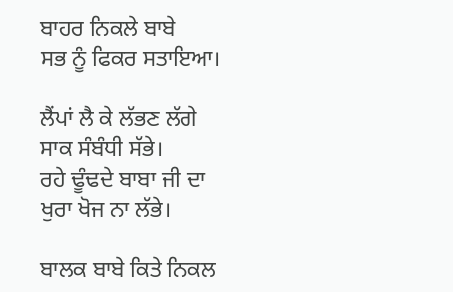ਬਾਹਰ ਨਿਕਲੇ ਬਾਬੇ
ਸਭ ਨੂੰ ਫਿਕਰ ਸਤਾਇਆ।

ਲੈਂਪਾਂ ਲੈ ਕੇ ਲੱਭਣ ਲੱਗੇ
ਸਾਕ ਸੰਬੰਧੀ ਸੱਭੇ।
ਰਹੇ ਢੂੰਢਦੇ ਬਾਬਾ ਜੀ ਦਾ
ਖੁਰਾ ਖੋਜ ਨਾ ਲੱਭੇ।

ਬਾਲਕ ਬਾਬੇ ਕਿਤੇ ਨਿਕਲ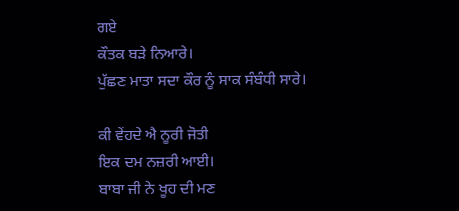ਗਏ
ਕੌਤਕ ਬੜੇ ਨਿਆਰੇ।
ਪੁੱਛਣ ਮਾਤਾ ਸਦਾ ਕੌਰ ਨੂੰ ਸਾਕ ਸੰਬੰਧੀ ਸਾਰੇ।

ਕੀ ਵੇਂਹਦੇ ਐ ਨੂਰੀ ਜੋਤੀ
ਇਕ ਦਮ ਨਜ਼ਰੀ ਆਈ।
ਬਾਬਾ ਜੀ ਨੇ ਖੂਹ ਦੀ ਮਣ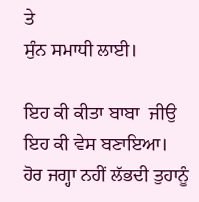ਤੇ
ਸੁੰਨ ਸਮਾਧੀ ਲਾਈ।

ਇਹ ਕੀ ਕੀਤਾ ਬਾਬਾ  ਜੀਉ
ਇਹ ਕੀ ਵੇਸ ਬਣਾਇਆ।
ਹੋਰ ਜਗ੍ਹਾ ਨਹੀਂ ਲੱਭਦੀ ਤੁਹਾਨੂੰ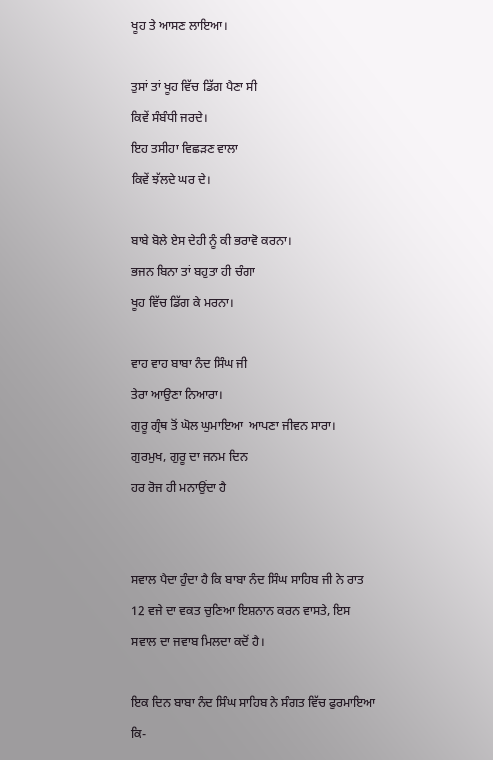ਖੂਹ ਤੇ ਆਸਣ ਲਾਇਆ।

ਤੁਸਾਂ ਤਾਂ ਖੂਹ ਵਿੱਚ ਡਿੱਗ ਪੈਣਾ ਸੀ
ਕਿਵੇਂ ਸੰਬੰਧੀ ਜਰਦੇ।
ਇਹ ਤਸੀਹਾ ਵਿਛੜਣ ਵਾਲਾ
ਕਿਵੇਂ ਝੱਲਦੇ ਘਰ ਦੇ।

ਬਾਬੇ ਬੋਲੇ ਏਸ ਦੇਹੀ ਨੂੰ ਕੀ ਭਰਾਵੋ ਕਰਨਾ।
ਭਜਨ ਬਿਨਾ ਤਾਂ ਬਹੁਤਾ ਹੀ ਚੰਗਾ
ਖੂਹ ਵਿੱਚ ਡਿੱਗ ਕੇ ਮਰਨਾ।

ਵਾਹ ਵਾਹ ਬਾਬਾ ਨੰਦ ਸਿੰਘ ਜੀ
ਤੇਰਾ ਆਉਣਾ ਨਿਆਰਾ।
ਗੁਰੂ ਗ੍ਰੰਥ ਤੋਂ ਘੋਲ ਘੁਮਾਇਆ  ਆਪਣਾ ਜੀਵਨ ਸਾਰਾ।
ਗੁਰਮੁਖ, ਗੁਰੂ ਦਾ ਜਨਮ ਦਿਨ
ਹਰ ਰੋਜ ਹੀ ਮਨਾਉਂਦਾ ਹੈ


ਸਵਾਲ ਪੈਦਾ ਹੁੰਦਾ ਹੈ ਕਿ ਬਾਬਾ ਨੰਦ ਸਿੰਘ ਸਾਹਿਬ ਜੀ ਨੇ ਰਾਤ 12 ਵਜੇ ਦਾ ਵਕਤ ਚੁਣਿਆ ਇਸ਼ਨਾਨ ਕਰਨ ਵਾਸਤੇ, ਇਸ ਸਵਾਲ ਦਾ ਜਵਾਬ ਮਿਲਦਾ ਕਦੋਂ ਹੈ।

ਇਕ ਦਿਨ ਬਾਬਾ ਨੰਦ ਸਿੰਘ ਸਾਹਿਬ ਨੇ ਸੰਗਤ ਵਿੱਚ ਫੁਰਮਾਇਆ ਕਿ-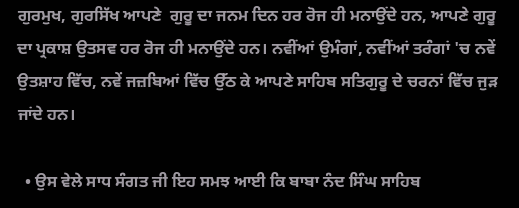ਗੁਰਮੁਖ, ਗੁਰਸਿੱਖ ਆਪਣੇ  ਗੁਰੂ ਦਾ ਜਨਮ ਦਿਨ ਹਰ ਰੋਜ ਹੀ ਮਨਾਉਂਦੇ ਹਨ, ਆਪਣੇ ਗੁਰੂ ਦਾ ਪ੍ਰਕਾਸ਼ ਉਤਸਵ ਹਰ ਰੋਜ ਹੀ ਮਨਾਉਂਦੇ ਹਨ। ਨਵੀਂਆਂ ਉਮੰਗਾਂ, ਨਵੀਂਆਂ ਤਰੰਗਾਂ 'ਚ ਨਵੇਂ ਉਤਸ਼ਾਹ ਵਿੱਚ, ਨਵੇਂ ਜਜ਼ਬਿਆਂ ਵਿੱਚ ਉੱਠ ਕੇ ਆਪਣੇ ਸਾਹਿਬ ਸਤਿਗੁਰੂ ਦੇ ਚਰਨਾਂ ਵਿੱਚ ਜੁੜ ਜਾਂਦੇ ਹਨ।

  • ਉਸ ਵੇਲੇ ਸਾਧ ਸੰਗਤ ਜੀ ਇਹ ਸਮਝ ਆਈ ਕਿ ਬਾਬਾ ਨੰਦ ਸਿੰਘ ਸਾਹਿਬ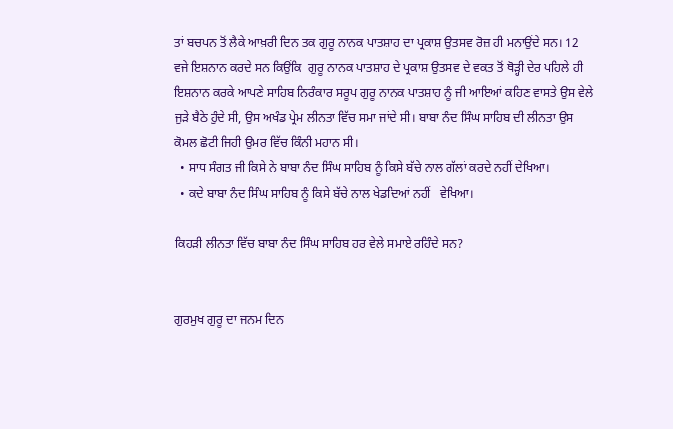ਤਾਂ ਬਚਪਨ ਤੋਂ ਲੈਕੇ ਆਖ਼ਰੀ ਦਿਨ ਤਕ ਗੁਰੂ ਨਾਨਕ ਪਾਤਸ਼ਾਹ ਦਾ ਪ੍ਰਕਾਸ਼ ਉਤਸਵ ਰੋਜ਼ ਹੀ ਮਨਾਉਂਦੇ ਸਨ। 12 ਵਜੇ ਇਸ਼ਨਾਨ ਕਰਦੇ ਸਨ ਕਿਉਂਕਿ  ਗੁਰੂ ਨਾਨਕ ਪਾਤਸ਼ਾਹ ਦੇ ਪ੍ਰਕਾਸ਼ ਉਤਸਵ ਦੇ ਵਕਤ ਤੋਂ ਥੋੜ੍ਹੀ ਦੇਰ ਪਹਿਲੇ ਹੀ ਇਸ਼ਨਾਨ ਕਰਕੇ ਆਪਣੇ ਸਾਹਿਬ ਨਿਰੰਕਾਰ ਸਰੂਪ ਗੁਰੂ ਨਾਨਕ ਪਾਤਸ਼ਾਹ ਨੂੰ ਜੀ ਆਇਆਂ ਕਹਿਣ ਵਾਸਤੇ ਉਸ ਵੇਲੇ ਜੁੜੇ ਬੈਠੇ ਹੁੰਦੇ ਸੀ, ਉਸ ਅਖੰਡ ਪ੍ਰੇਮ ਲੀਨਤਾ ਵਿੱਚ ਸਮਾ ਜਾਂਦੇ ਸੀ। ਬਾਬਾ ਨੰਦ ਸਿੰਘ ਸਾਹਿਬ ਦੀ ਲੀਨਤਾ ਉਸ ਕੋਮਲ ਛੋਟੀ ਜਿਹੀ ਉਮਰ ਵਿੱਚ ਕਿੰਨੀ ਮਹਾਨ ਸੀ।
  • ਸਾਧ ਸੰਗਤ ਜੀ ਕਿਸੇ ਨੇ ਬਾਬਾ ਨੰਦ ਸਿੰਘ ਸਾਹਿਬ ਨੂੰ ਕਿਸੇ ਬੱਚੇ ਨਾਲ ਗੱਲਾਂ ਕਰਦੇ ਨਹੀਂ ਦੇਖਿਆ।
  • ਕਦੇ ਬਾਬਾ ਨੰਦ ਸਿੰਘ ਸਾਹਿਬ ਨੂੰ ਕਿਸੇ ਬੱਚੇ ਨਾਲ ਖੇਡਦਿਆਂ ਨਹੀਂ   ਵੇਖਿਆ।

ਕਿਹੜੀ ਲੀਨਤਾ ਵਿੱਚ ਬਾਬਾ ਨੰਦ ਸਿੰਘ ਸਾਹਿਬ ਹਰ ਵੇਲੇ ਸਮਾਏ ਰਹਿੰਦੇ ਸਨ?


ਗੁਰਮੁਖ ਗੁਰੂ ਦਾ ਜਨਮ ਦਿਨ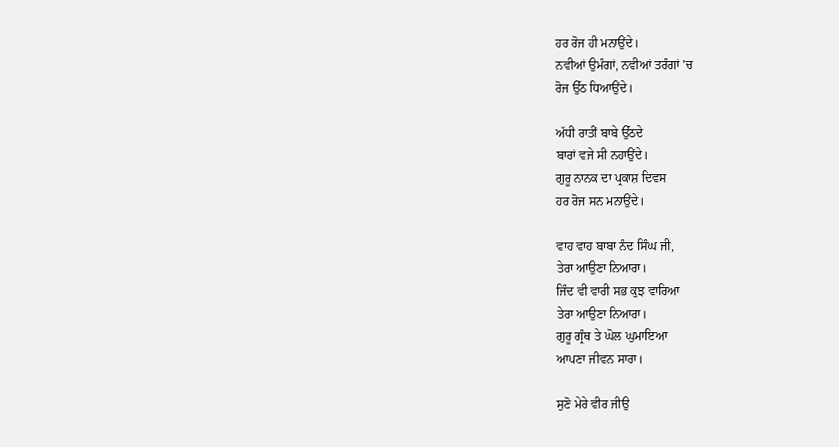ਹਰ ਰੋਜ ਹੀ ਮਨਾਉਂਦੇ।
ਨਵੀਆਂ ਉਮੰਗਾਂ, ਨਵੀਆਂ ਤਰੰਗਾਂ 'ਚ
ਰੋਜ ਉੱਠ ਧਿਆਉਂਦੇ।

ਅੱਧੀ ਰਾਤੀਂ ਬਾਬੇ ਉੱਠਦੇ
ਬਾਰਾਂ ਵਜੇ ਸੀ ਨਹਾਉਂਦੇ।
ਗੁਰੂ ਨਾਨਕ ਦਾ ਪ੍ਰਕਾਸ਼ ਦਿਵਸ
ਹਰ ਰੋਜ ਸਨ ਮਨਾਉਂਦੇ।

ਵਾਹ ਵਾਹ ਬਾਬਾ ਨੰਦ ਸਿੰਘ ਜੀ,
ਤੇਰਾ ਆਉਣਾ ਨਿਆਰਾ।
ਜਿੰਦ ਵੀ ਵਾਰੀ ਸਭ ਕੁਝ ਵਾਰਿਆ
ਤੇਰਾ ਆਉਣਾ ਨਿਆਰਾ।
ਗੁਰੂ ਗ੍ਰੰਥ ਤੇ ਘੋਲ ਘੁਮਾਇਆ
ਆਪਣਾ ਜੀਵਨ ਸਾਰਾ।

ਸੁਣੋ ਮੇਰੇ ਵੀਰ ਜੀਉ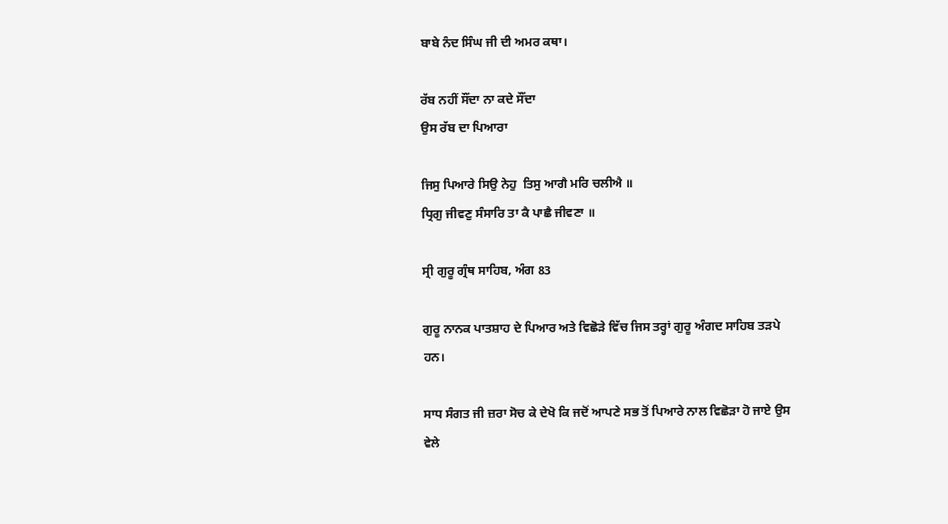ਬਾਬੇ ਨੰਦ ਸਿੰਘ ਜੀ ਦੀ ਅਮਰ ਕਥਾ।

ਰੱਬ ਨਹੀਂ ਸੌਂਦਾ ਨਾ ਕਦੇ ਸੌਂਦਾ
ਉਸ ਰੱਬ ਦਾ ਪਿਆਰਾ

ਜਿਸੁ ਪਿਆਰੇ ਸਿਉ ਨੇਹੁ  ਤਿਸੁ ਆਗੈ ਮਰਿ ਚਲੀਐ ॥
ਧ੍ਰਿਗੁ ਜੀਵਣੁ ਸੰਸਾਰਿ ਤਾ ਕੈ ਪਾਛੈ ਜੀਵਣਾ ॥

ਸ੍ਰੀ ਗੁਰੂ ਗ੍ਰੰਥ ਸਾਹਿਬ, ਅੰਗ 83

ਗੁਰੂ ਨਾਨਕ ਪਾਤਸ਼ਾਹ ਦੇ ਪਿਆਰ ਅਤੇ ਵਿਛੋੜੇ ਵਿੱਚ ਜਿਸ ਤਰ੍ਹਾਂ ਗੁਰੂ ਅੰਗਦ ਸਾਹਿਬ ਤੜਪੇ ਹਨ।

ਸਾਧ ਸੰਗਤ ਜੀ ਜ਼ਰਾ ਸੋਚ ਕੇ ਦੇਖੋ ਕਿ ਜਦੋਂ ਆਪਣੇ ਸਭ ਤੋਂ ਪਿਆਰੇ ਨਾਲ ਵਿਛੋੜਾ ਹੋ ਜਾਏ ਉਸ ਵੇਲੇ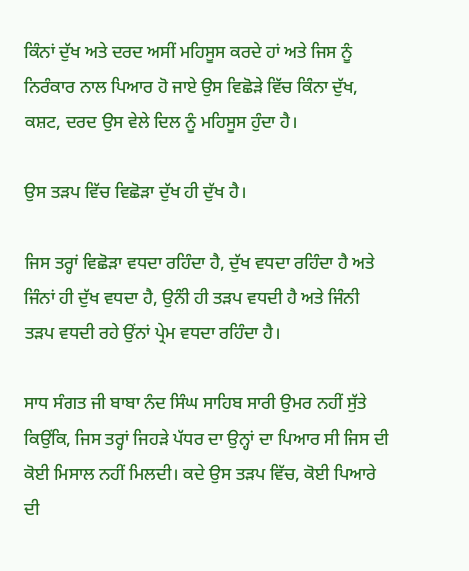ਕਿੰਨਾਂ ਦੁੱਖ ਅਤੇ ਦਰਦ ਅਸੀਂ ਮਹਿਸੂਸ ਕਰਦੇ ਹਾਂ ਅਤੇ ਜਿਸ ਨੂੰ ਨਿਰੰਕਾਰ ਨਾਲ ਪਿਆਰ ਹੋ ਜਾਏ ਉਸ ਵਿਛੋੜੇ ਵਿੱਚ ਕਿੰਨਾ ਦੁੱਖ, ਕਸ਼ਟ, ਦਰਦ ਉਸ ਵੇਲੇ ਦਿਲ ਨੂੰ ਮਹਿਸੂਸ ਹੁੰਦਾ ਹੈ।

ਉਸ ਤੜਪ ਵਿੱਚ ਵਿਛੋੜਾ ਦੁੱਖ ਹੀ ਦੁੱਖ ਹੈ।

ਜਿਸ ਤਰ੍ਹਾਂ ਵਿਛੋੜਾ ਵਧਦਾ ਰਹਿੰਦਾ ਹੈ, ਦੁੱਖ ਵਧਦਾ ਰਹਿੰਦਾ ਹੈ ਅਤੇ ਜਿੰਨਾਂ ਹੀ ਦੁੱਖ ਵਧਦਾ ਹੈ, ਉਨੰੀ ਹੀ ਤੜਪ ਵਧਦੀ ਹੈ ਅਤੇ ਜਿੰਨੀ ਤੜਪ ਵਧਦੀ ਰਹੇ ਉਂਨਾਂ ਪ੍ਰੇਮ ਵਧਦਾ ਰਹਿੰਦਾ ਹੈ।

ਸਾਧ ਸੰਗਤ ਜੀ ਬਾਬਾ ਨੰਦ ਸਿੰਘ ਸਾਹਿਬ ਸਾਰੀ ਉਮਰ ਨਹੀਂ ਸੁੱਤੇ ਕਿਉਂਕਿ, ਜਿਸ ਤਰ੍ਹਾਂ ਜਿਹੜੇ ਪੱਧਰ ਦਾ ਉਨ੍ਹਾਂ ਦਾ ਪਿਆਰ ਸੀ ਜਿਸ ਦੀ  ਕੋਈ ਮਿਸਾਲ ਨਹੀਂ ਮਿਲਦੀ। ਕਦੇ ਉਸ ਤੜਪ ਵਿੱਚ, ਕੋਈ ਪਿਆਰੇ ਦੀ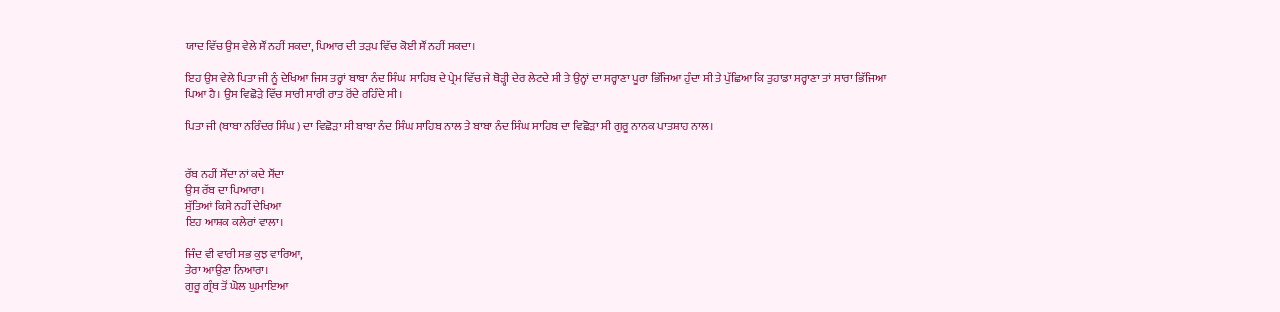ਯਾਦ ਵਿੱਚ ਉਸ ਵੇਲੇ ਸੌਂ ਨਹੀਂ ਸਕਦਾ, ਪਿਆਰ ਦੀ ਤੜਪ ਵਿੱਚ ਕੋਈ ਸੌਂ ਨਹੀਂ ਸਕਦਾ।

ਇਹ ਉਸ ਵੇਲੇ ਪਿਤਾ ਜੀ ਨੂੰ ਦੇਖਿਆ ਜਿਸ ਤਰ੍ਹਾਂ ਬਾਬਾ ਨੰਦ ਸਿੰਘ  ਸਾਹਿਬ ਦੇ ਪ੍ਰੇਮ ਵਿੱਚ ਜੇ ਥੋੜ੍ਹੀ ਦੇਰ ਲੇਟਦੇ ਸੀ ਤੇ ਉਨ੍ਹਾਂ ਦਾ ਸਰ੍ਹਾਣਾ ਪੂਰਾ ਭਿੱਜਿਆ ਹੁੰਦਾ ਸੀ ਤੇ ਪੁੱਛਿਆ ਕਿ ਤੁਹਾਡਾ ਸਰ੍ਹਾਣਾ ਤਾਂ ਸਾਰਾ ਭਿੱਜਿਆ ਪਿਆ ਹੈ। ਉਸ ਵਿਛੋੜੇ ਵਿੱਚ ਸਾਰੀ ਸਾਰੀ ਰਾਤ ਰੋਂਦੇ ਰਹਿੰਦੇ ਸੀ।

ਪਿਤਾ ਜੀ (ਬਾਬਾ ਨਰਿੰਦਰ ਸਿੰਘ ) ਦਾ ਵਿਛੋੜਾ ਸੀ ਬਾਬਾ ਨੰਦ ਸਿੰਘ ਸਾਹਿਬ ਨਾਲ ਤੇ ਬਾਬਾ ਨੰਦ ਸਿੰਘ ਸਾਹਿਬ ਦਾ ਵਿਛੋੜਾ ਸੀ ਗੁਰੂ ਨਾਨਕ ਪਾਤਸ਼ਾਹ ਨਾਲ।


ਰੱਬ ਨਹੀਂ ਸੌਂਦਾ ਨਾਂ ਕਦੇ ਸੌਂਦਾ
ਉਸ ਰੱਬ ਦਾ ਪਿਆਰਾ।
ਸੁੱਤਿਆਂ ਕਿਸੇ ਨਹੀਂ ਦੇਖਿਆ
ਇਹ ਆਸ਼ਕ ਕਲੇਰਾਂ ਵਾਲਾ।

ਜਿੰਦ ਵੀ ਵਾਰੀ ਸਭ ਕੁਝ ਵਾਰਿਆ,
ਤੇਰਾ ਆਉਣਾ ਨਿਆਰਾ।
ਗੁਰੂ ਗ੍ਰੰਥ ਤੋਂ ਘੋਲ ਘੁਮਾਇਆ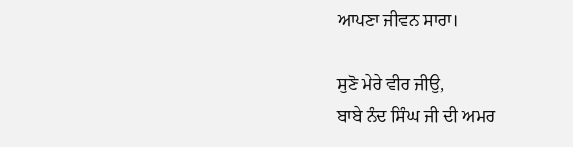ਆਪਣਾ ਜੀਵਨ ਸਾਰਾ।

ਸੁਣੋ ਮੇਰੇ ਵੀਰ ਜੀਉ,
ਬਾਬੇ ਨੰਦ ਸਿੰਘ ਜੀ ਦੀ ਅਮਰ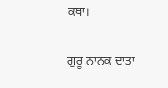ਕਥਾ।

ਗੁਰੂ ਨਾਨਕ ਦਾਤਾ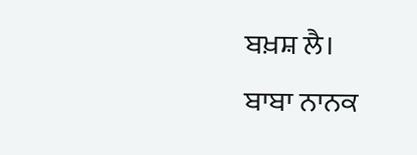ਬਖ਼ਸ਼ ਲੈ।
ਬਾਬਾ ਨਾਨਕ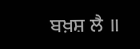ਬਖ਼ਸ਼ ਲੈ ॥